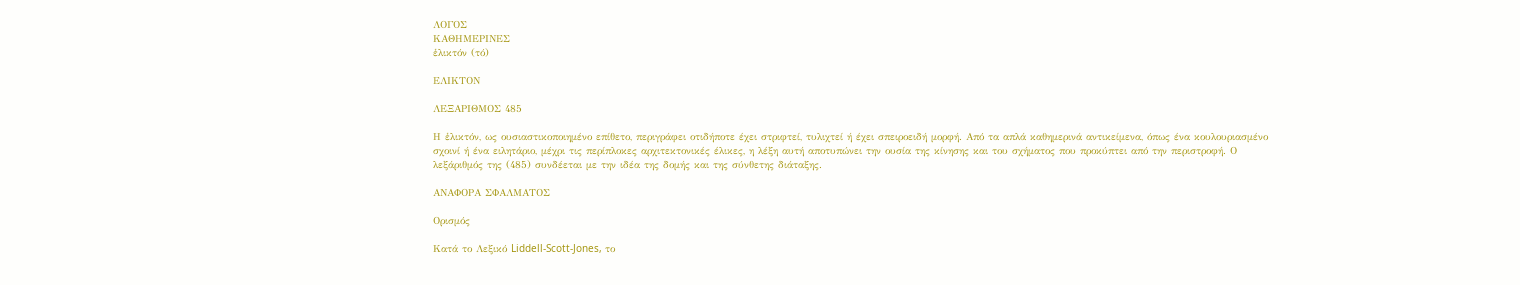ΛΟΓΟΣ
ΚΑΘΗΜΕΡΙΝΕΣ
ἑλικτόν (τό)

ΕΛΙΚΤΟΝ

ΛΕΞΑΡΙΘΜΟΣ 485

Η ἑλικτόν, ως ουσιαστικοποιημένο επίθετο, περιγράφει οτιδήποτε έχει στριφτεί, τυλιχτεί ή έχει σπειροειδή μορφή. Από τα απλά καθημερινά αντικείμενα, όπως ένα κουλουριασμένο σχοινί ή ένα ειλητάριο, μέχρι τις περίπλοκες αρχιτεκτονικές έλικες, η λέξη αυτή αποτυπώνει την ουσία της κίνησης και του σχήματος που προκύπτει από την περιστροφή. Ο λεξάριθμός της (485) συνδέεται με την ιδέα της δομής και της σύνθετης διάταξης.

ΑΝΑΦΟΡΑ ΣΦΑΛΜΑΤΟΣ

Ορισμός

Κατά το Λεξικό Liddell-Scott-Jones, το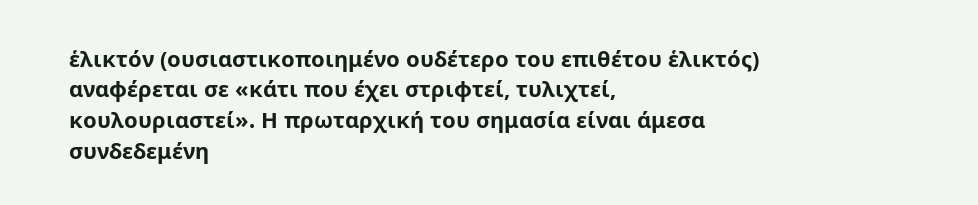ἑλικτόν (ουσιαστικοποιημένο ουδέτερο του επιθέτου ἑλικτός) αναφέρεται σε «κάτι που έχει στριφτεί, τυλιχτεί, κουλουριαστεί». Η πρωταρχική του σημασία είναι άμεσα συνδεδεμένη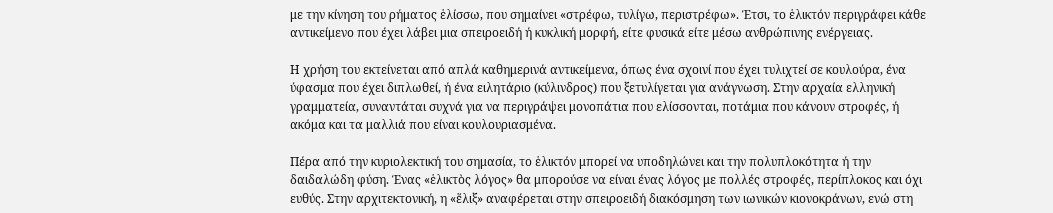με την κίνηση του ρήματος ἑλίσσω, που σημαίνει «στρέφω, τυλίγω, περιστρέφω». Έτσι, το ἑλικτόν περιγράφει κάθε αντικείμενο που έχει λάβει μια σπειροειδή ή κυκλική μορφή, είτε φυσικά είτε μέσω ανθρώπινης ενέργειας.

Η χρήση του εκτείνεται από απλά καθημερινά αντικείμενα, όπως ένα σχοινί που έχει τυλιχτεί σε κουλούρα, ένα ύφασμα που έχει διπλωθεί, ή ένα ειλητάριο (κύλινδρος) που ξετυλίγεται για ανάγνωση. Στην αρχαία ελληνική γραμματεία, συναντάται συχνά για να περιγράψει μονοπάτια που ελίσσονται, ποτάμια που κάνουν στροφές, ή ακόμα και τα μαλλιά που είναι κουλουριασμένα.

Πέρα από την κυριολεκτική του σημασία, το ἑλικτόν μπορεί να υποδηλώνει και την πολυπλοκότητα ή την δαιδαλώδη φύση. Ένας «ἑλικτὸς λόγος» θα μπορούσε να είναι ένας λόγος με πολλές στροφές, περίπλοκος και όχι ευθύς. Στην αρχιτεκτονική, η «ἕλιξ» αναφέρεται στην σπειροειδή διακόσμηση των ιωνικών κιονοκράνων, ενώ στη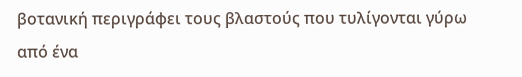βοτανική περιγράφει τους βλαστούς που τυλίγονται γύρω από ένα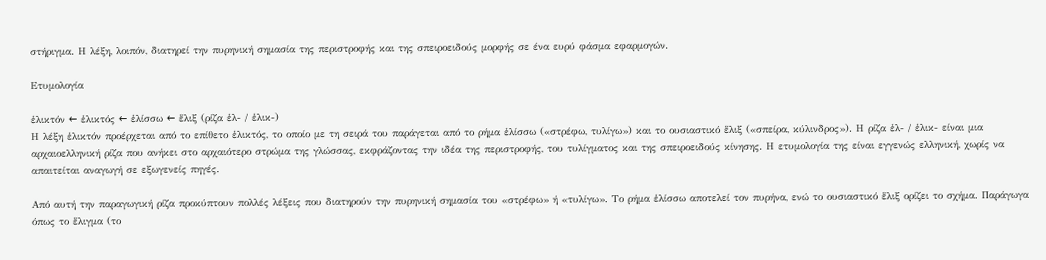στήριγμα. Η λέξη, λοιπόν, διατηρεί την πυρηνική σημασία της περιστροφής και της σπειροειδούς μορφής σε ένα ευρύ φάσμα εφαρμογών.

Ετυμολογία

ἑλικτόν ← ἑλικτός ← ἑλίσσω ← ἕλιξ (ρίζα ἑλ- / ἑλικ-)
Η λέξη ἑλικτόν προέρχεται από το επίθετο ἑλικτός, το οποίο με τη σειρά του παράγεται από το ρήμα ἑλίσσω («στρέφω, τυλίγω») και το ουσιαστικό ἕλιξ («σπείρα, κύλινδρος»). Η ρίζα ἑλ- / ἑλικ- είναι μια αρχαιοελληνική ρίζα που ανήκει στο αρχαιότερο στρώμα της γλώσσας, εκφράζοντας την ιδέα της περιστροφής, του τυλίγματος και της σπειροειδούς κίνησης. Η ετυμολογία της είναι εγγενώς ελληνική, χωρίς να απαιτείται αναγωγή σε εξωγενείς πηγές.

Από αυτή την παραγωγική ρίζα προκύπτουν πολλές λέξεις που διατηρούν την πυρηνική σημασία του «στρέφω» ή «τυλίγω». Το ρήμα ἑλίσσω αποτελεί τον πυρήνα, ενώ το ουσιαστικό ἕλιξ ορίζει το σχήμα. Παράγωγα όπως το ἕλιγμα (το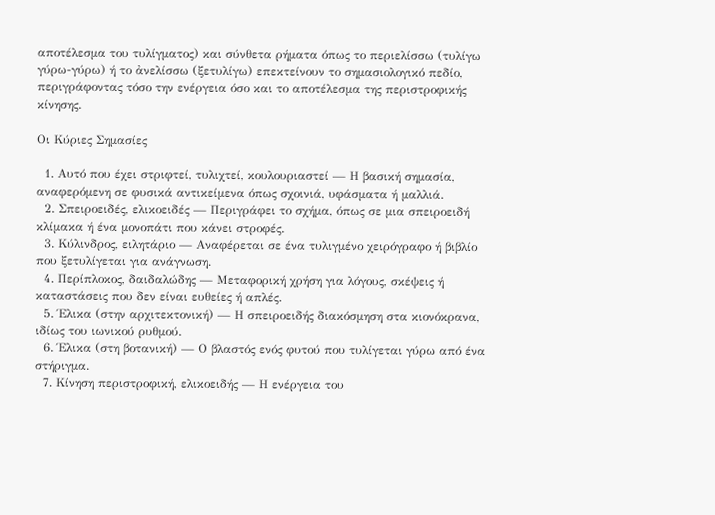αποτέλεσμα του τυλίγματος) και σύνθετα ρήματα όπως το περιελίσσω (τυλίγω γύρω-γύρω) ή το ἀνελίσσω (ξετυλίγω) επεκτείνουν το σημασιολογικό πεδίο, περιγράφοντας τόσο την ενέργεια όσο και το αποτέλεσμα της περιστροφικής κίνησης.

Οι Κύριες Σημασίες

  1. Αυτό που έχει στριφτεί, τυλιχτεί, κουλουριαστεί — Η βασική σημασία, αναφερόμενη σε φυσικά αντικείμενα όπως σχοινιά, υφάσματα ή μαλλιά.
  2. Σπειροειδές, ελικοειδές — Περιγράφει το σχήμα, όπως σε μια σπειροειδή κλίμακα ή ένα μονοπάτι που κάνει στροφές.
  3. Κύλινδρος, ειλητάριο — Αναφέρεται σε ένα τυλιγμένο χειρόγραφο ή βιβλίο που ξετυλίγεται για ανάγνωση.
  4. Περίπλοκος, δαιδαλώδης — Μεταφορική χρήση για λόγους, σκέψεις ή καταστάσεις που δεν είναι ευθείες ή απλές.
  5. Έλικα (στην αρχιτεκτονική) — Η σπειροειδής διακόσμηση στα κιονόκρανα, ιδίως του ιωνικού ρυθμού.
  6. Έλικα (στη βοτανική) — Ο βλαστός ενός φυτού που τυλίγεται γύρω από ένα στήριγμα.
  7. Κίνηση περιστροφική, ελικοειδής — Η ενέργεια του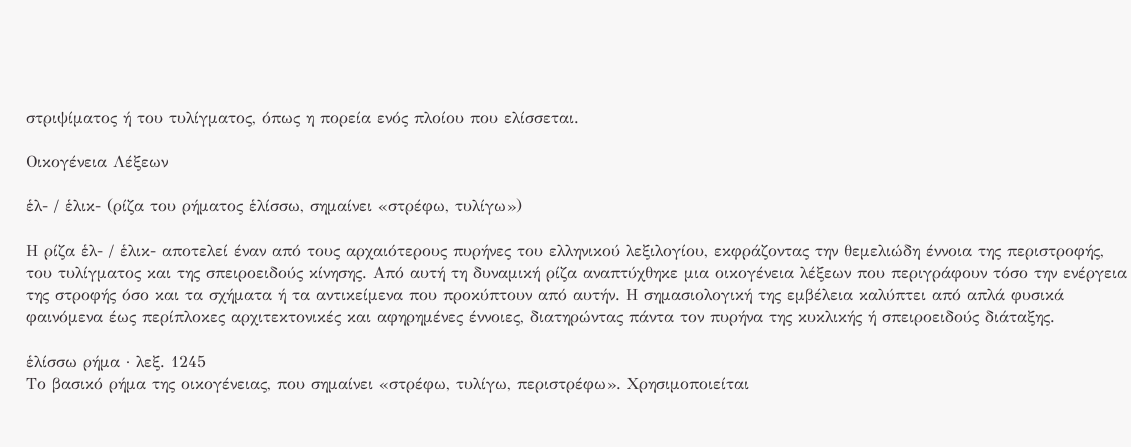στριψίματος ή του τυλίγματος, όπως η πορεία ενός πλοίου που ελίσσεται.

Οικογένεια Λέξεων

ἑλ- / ἑλικ- (ρίζα του ρήματος ἑλίσσω, σημαίνει «στρέφω, τυλίγω»)

Η ρίζα ἑλ- / ἑλικ- αποτελεί έναν από τους αρχαιότερους πυρήνες του ελληνικού λεξιλογίου, εκφράζοντας την θεμελιώδη έννοια της περιστροφής, του τυλίγματος και της σπειροειδούς κίνησης. Από αυτή τη δυναμική ρίζα αναπτύχθηκε μια οικογένεια λέξεων που περιγράφουν τόσο την ενέργεια της στροφής όσο και τα σχήματα ή τα αντικείμενα που προκύπτουν από αυτήν. Η σημασιολογική της εμβέλεια καλύπτει από απλά φυσικά φαινόμενα έως περίπλοκες αρχιτεκτονικές και αφηρημένες έννοιες, διατηρώντας πάντα τον πυρήνα της κυκλικής ή σπειροειδούς διάταξης.

ἑλίσσω ρήμα · λεξ. 1245
Το βασικό ρήμα της οικογένειας, που σημαίνει «στρέφω, τυλίγω, περιστρέφω». Χρησιμοποιείται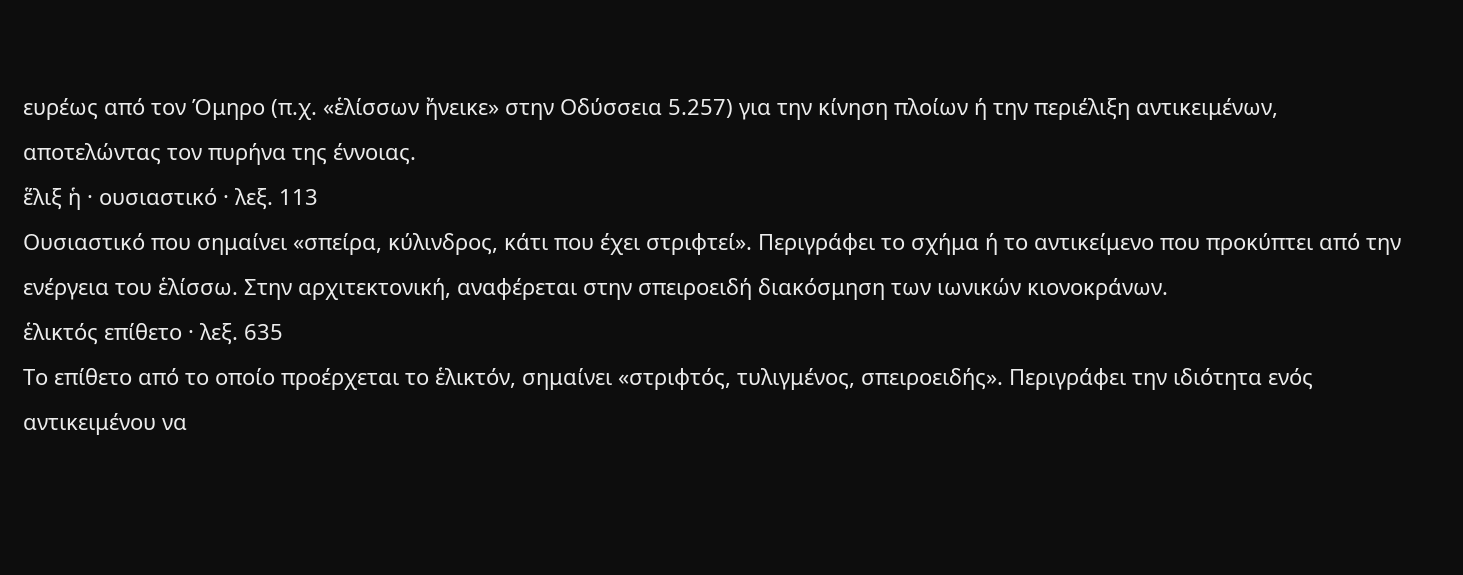ευρέως από τον Όμηρο (π.χ. «ἑλίσσων ἤνεικε» στην Οδύσσεια 5.257) για την κίνηση πλοίων ή την περιέλιξη αντικειμένων, αποτελώντας τον πυρήνα της έννοιας.
ἕλιξ ἡ · ουσιαστικό · λεξ. 113
Ουσιαστικό που σημαίνει «σπείρα, κύλινδρος, κάτι που έχει στριφτεί». Περιγράφει το σχήμα ή το αντικείμενο που προκύπτει από την ενέργεια του ἑλίσσω. Στην αρχιτεκτονική, αναφέρεται στην σπειροειδή διακόσμηση των ιωνικών κιονοκράνων.
ἑλικτός επίθετο · λεξ. 635
Το επίθετο από το οποίο προέρχεται το ἑλικτόν, σημαίνει «στριφτός, τυλιγμένος, σπειροειδής». Περιγράφει την ιδιότητα ενός αντικειμένου να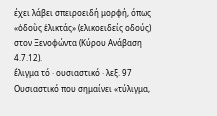έχει λάβει σπειροειδή μορφή, όπως «ὁδοὺς ἑλικτάς» (ελικοειδείς οδούς) στον Ξενοφώντα (Κύρου Ανάβαση 4.7.12).
ἕλιγμα τό · ουσιαστικό · λεξ. 97
Ουσιαστικό που σημαίνει «τύλιγμα,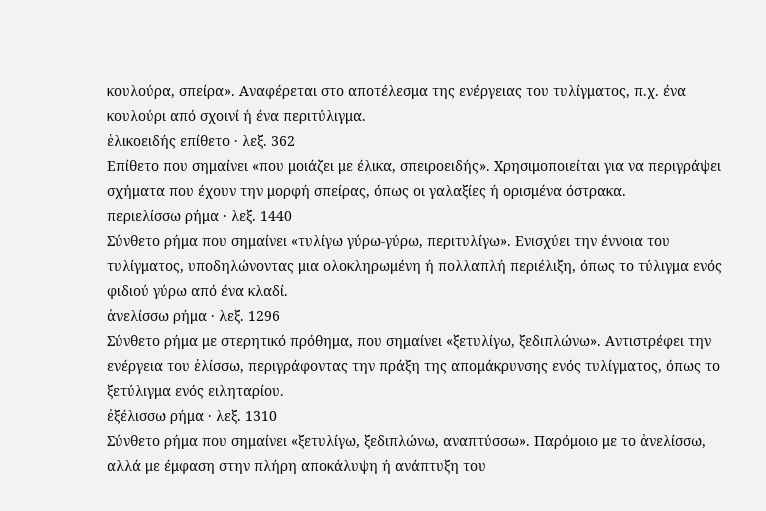κουλούρα, σπείρα». Αναφέρεται στο αποτέλεσμα της ενέργειας του τυλίγματος, π.χ. ένα κουλούρι από σχοινί ή ένα περιτύλιγμα.
ἑλικοειδής επίθετο · λεξ. 362
Επίθετο που σημαίνει «που μοιάζει με έλικα, σπειροειδής». Χρησιμοποιείται για να περιγράψει σχήματα που έχουν την μορφή σπείρας, όπως οι γαλαξίες ή ορισμένα όστρακα.
περιελίσσω ρήμα · λεξ. 1440
Σύνθετο ρήμα που σημαίνει «τυλίγω γύρω-γύρω, περιτυλίγω». Ενισχύει την έννοια του τυλίγματος, υποδηλώνοντας μια ολοκληρωμένη ή πολλαπλή περιέλιξη, όπως το τύλιγμα ενός φιδιού γύρω από ένα κλαδί.
ἀνελίσσω ρήμα · λεξ. 1296
Σύνθετο ρήμα με στερητικό πρόθημα, που σημαίνει «ξετυλίγω, ξεδιπλώνω». Αντιστρέφει την ενέργεια του ἑλίσσω, περιγράφοντας την πράξη της απομάκρυνσης ενός τυλίγματος, όπως το ξετύλιγμα ενός ειληταρίου.
ἐξέλισσω ρήμα · λεξ. 1310
Σύνθετο ρήμα που σημαίνει «ξετυλίγω, ξεδιπλώνω, αναπτύσσω». Παρόμοιο με το ἀνελίσσω, αλλά με έμφαση στην πλήρη αποκάλυψη ή ανάπτυξη του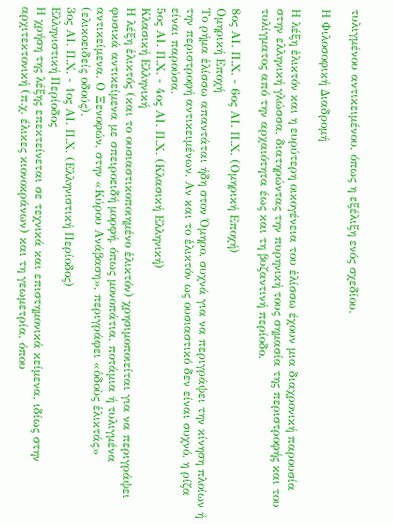τυλιγμένου αντικειμένου, όπως η εξέλιξη ενός σχεδίου.

Η Φιλοσοφική Διαδρομή

Η λέξη ἑλικτόν και η ευρύτερη οικογένεια του ἑλίσσω έχουν μια διαχρονική παρουσία στην ελληνική γλώσσα, διατηρώντας την πυρηνική τους σημασία της περιστροφής και του τυλίγματος από την αρχαιότητα έως και τη βυζαντινή περίοδο.

8ος ΑΙ. Π.Χ. - 6ος ΑΙ. Π.Χ. (Ομηρική Εποχή)
Ομηρική Εποχή
Το ρήμα ἑλίσσω απαντάται ήδη στον Όμηρο, συχνά για να περιγράψει την κίνηση πλοίων ή την περιστροφή αντικειμένων. Αν και το ἑλικτόν ως ουσιαστικό δεν είναι συχνό, η ρίζα είναι παρούσα.
5ος ΑΙ. Π.Χ. - 4ος ΑΙ. Π.Χ. (Κλασική Ελληνική)
Κλασική Ελληνική
Η λέξη ἑλικτός (και το ουσιαστικοποιημένο ἑλικτόν) χρησιμοποιείται για να περιγράψει φυσικά αντικείμενα με σπειροειδή μορφή, όπως μονοπάτια, ποτάμια ή τυλιγμένα αντικείμενα. Ο Ξενοφών, στην «Κύρου Ανάβαση», περιγράφει «ὁδοὺς ἑλικτάς» (ελικοειδείς οδούς).
3ος ΑΙ. Π.Χ. - 1ος ΑΙ. Π.Χ. (Ελληνιστική Περίοδος)
Ελληνιστική Περίοδος
Η χρήση της λέξης επεκτείνεται σε τεχνικά και επιστημονικά κείμενα, ιδίως στην αρχιτεκτονική (π.χ. έλικες κιονοκράνων) και τη γεωμετρία, όπου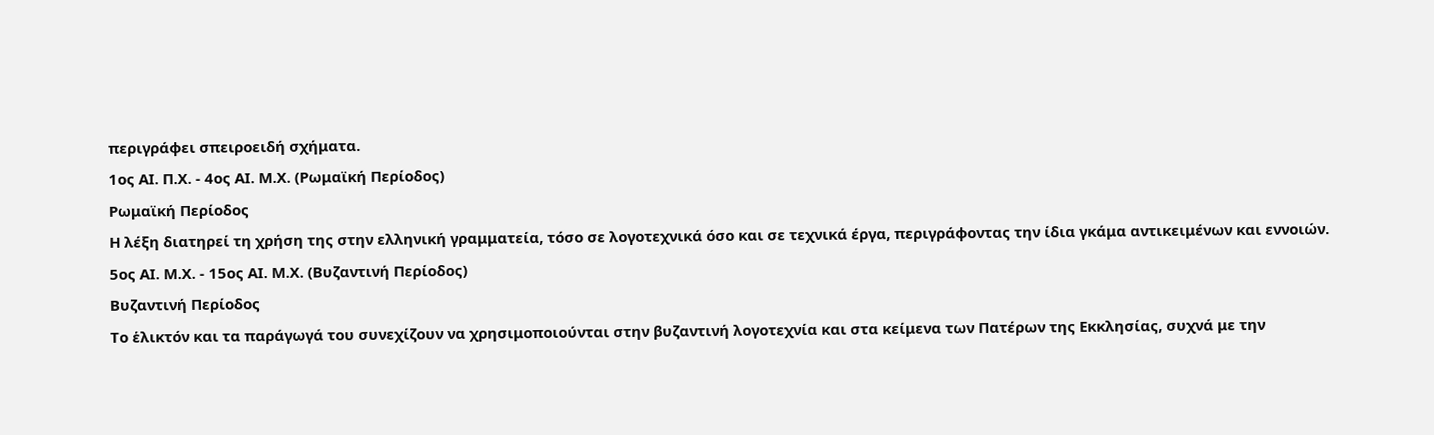περιγράφει σπειροειδή σχήματα.
1ος ΑΙ. Π.Χ. - 4ος ΑΙ. Μ.Χ. (Ρωμαϊκή Περίοδος)
Ρωμαϊκή Περίοδος
Η λέξη διατηρεί τη χρήση της στην ελληνική γραμματεία, τόσο σε λογοτεχνικά όσο και σε τεχνικά έργα, περιγράφοντας την ίδια γκάμα αντικειμένων και εννοιών.
5ος ΑΙ. Μ.Χ. - 15ος ΑΙ. Μ.Χ. (Βυζαντινή Περίοδος)
Βυζαντινή Περίοδος
Το ἑλικτόν και τα παράγωγά του συνεχίζουν να χρησιμοποιούνται στην βυζαντινή λογοτεχνία και στα κείμενα των Πατέρων της Εκκλησίας, συχνά με την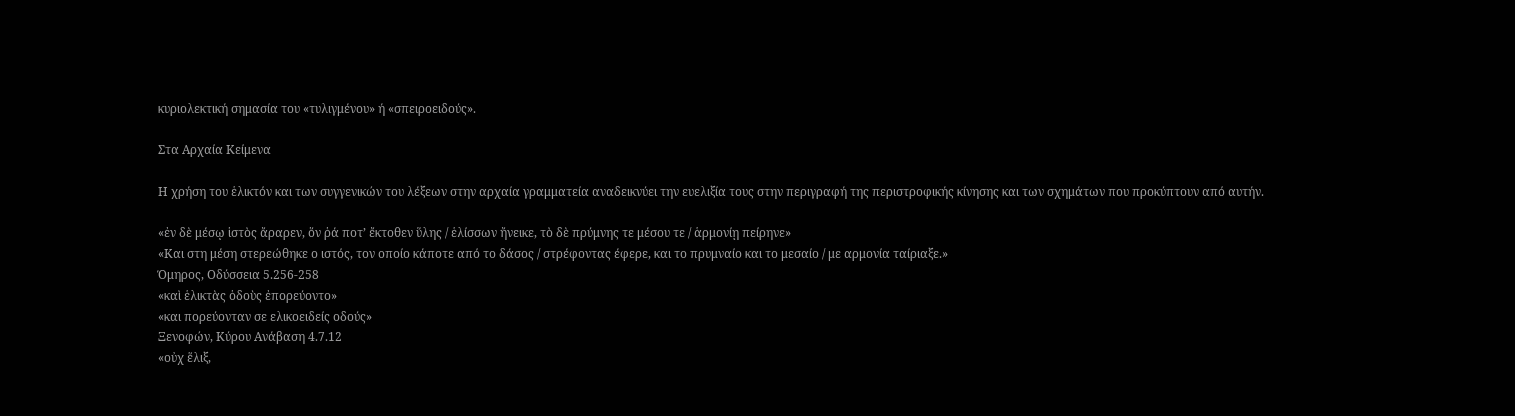κυριολεκτική σημασία του «τυλιγμένου» ή «σπειροειδούς».

Στα Αρχαία Κείμενα

Η χρήση του ἑλικτόν και των συγγενικών του λέξεων στην αρχαία γραμματεία αναδεικνύει την ευελιξία τους στην περιγραφή της περιστροφικής κίνησης και των σχημάτων που προκύπτουν από αυτήν.

«ἐν δὲ μέσῳ ἱστὸς ἄραρεν, ὅν ῥά ποτ’ ἔκτοθεν ὕλης / ἑλίσσων ἤνεικε, τὸ δὲ πρύμνης τε μέσου τε / ἁρμονίῃ πείρηνε»
«Και στη μέση στερεώθηκε ο ιστός, τον οποίο κάποτε από το δάσος / στρέφοντας έφερε, και το πρυμναίο και το μεσαίο / με αρμονία ταίριαξε.»
Όμηρος, Οδύσσεια 5.256-258
«καὶ ἑλικτὰς ὁδοὺς ἐπορεύοντο»
«και πορεύονταν σε ελικοειδείς οδούς»
Ξενοφών, Κύρου Ανάβαση 4.7.12
«οὐχ ἕλιξ,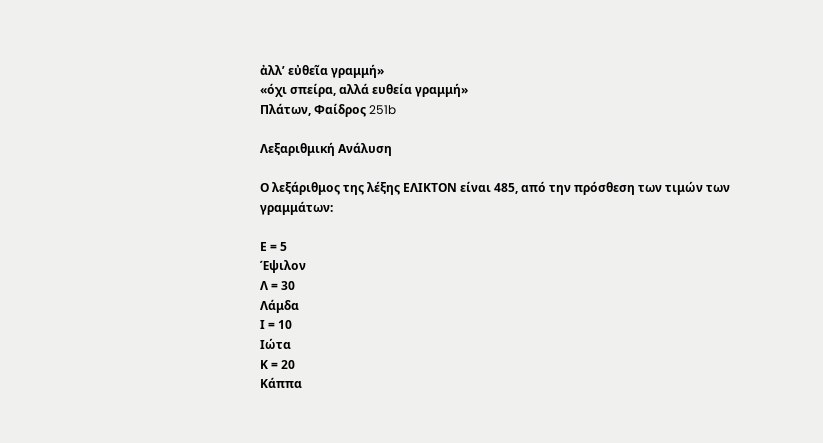ἀλλ’ εὐθεῖα γραμμή»
«όχι σπείρα, αλλά ευθεία γραμμή»
Πλάτων, Φαίδρος 251b

Λεξαριθμική Ανάλυση

Ο λεξάριθμος της λέξης ΕΛΙΚΤΟΝ είναι 485, από την πρόσθεση των τιμών των γραμμάτων:

Ε = 5
Έψιλον
Λ = 30
Λάμδα
Ι = 10
Ιώτα
Κ = 20
Κάππα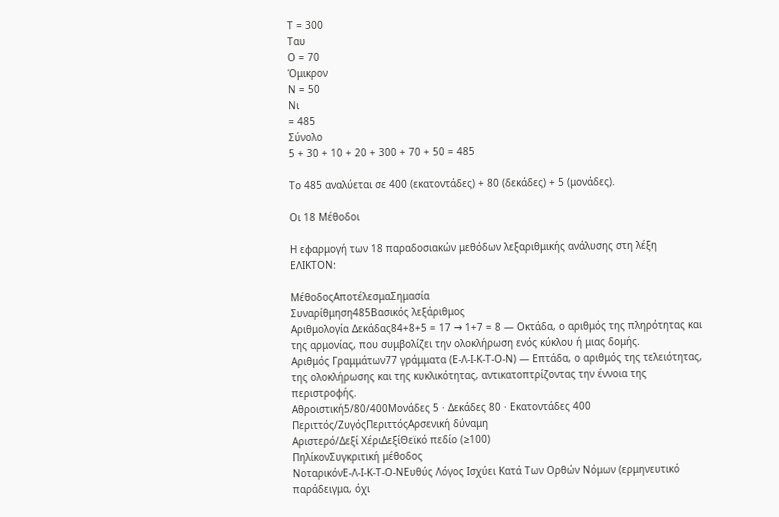Τ = 300
Ταυ
Ο = 70
Όμικρον
Ν = 50
Νι
= 485
Σύνολο
5 + 30 + 10 + 20 + 300 + 70 + 50 = 485

Το 485 αναλύεται σε 400 (εκατοντάδες) + 80 (δεκάδες) + 5 (μονάδες).

Οι 18 Μέθοδοι

Η εφαρμογή των 18 παραδοσιακών μεθόδων λεξαριθμικής ανάλυσης στη λέξη ΕΛΙΚΤΟΝ:

ΜέθοδοςΑποτέλεσμαΣημασία
Συναρίθμηση485Βασικός λεξάριθμος
Αριθμολογία Δεκάδας84+8+5 = 17 → 1+7 = 8 — Οκτάδα, ο αριθμός της πληρότητας και της αρμονίας, που συμβολίζει την ολοκλήρωση ενός κύκλου ή μιας δομής.
Αριθμός Γραμμάτων77 γράμματα (Ε-Λ-Ι-Κ-Τ-Ο-Ν) — Επτάδα, ο αριθμός της τελειότητας, της ολοκλήρωσης και της κυκλικότητας, αντικατοπτρίζοντας την έννοια της περιστροφής.
Αθροιστική5/80/400Μονάδες 5 · Δεκάδες 80 · Εκατοντάδες 400
Περιττός/ΖυγόςΠεριττόςΑρσενική δύναμη
Αριστερό/Δεξί ΧέριΔεξίΘεϊκό πεδίο (≥100)
ΠηλίκονΣυγκριτική μέθοδος
ΝοταρικόνΕ-Λ-Ι-Κ-Τ-Ο-ΝΕυθύς Λόγος Ισχύει Κατά Των Ορθών Νόμων (ερμηνευτικό παράδειγμα, όχι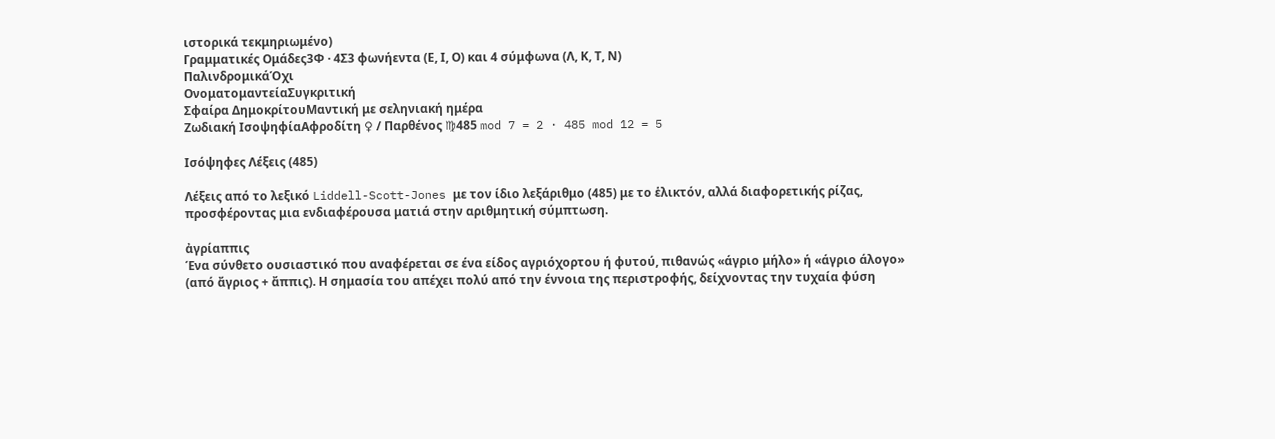ιστορικά τεκμηριωμένο)
Γραμματικές Ομάδες3Φ · 4Σ3 φωνήεντα (Ε, Ι, Ο) και 4 σύμφωνα (Λ, Κ, Τ, Ν)
ΠαλινδρομικάΌχι
ΟνοματομαντείαΣυγκριτική
Σφαίρα ΔημοκρίτουΜαντική με σεληνιακή ημέρα
Ζωδιακή ΙσοψηφίαΑφροδίτη ♀ / Παρθένος ♍485 mod 7 = 2 · 485 mod 12 = 5

Ισόψηφες Λέξεις (485)

Λέξεις από το λεξικό Liddell-Scott-Jones με τον ίδιο λεξάριθμο (485) με το ἑλικτόν, αλλά διαφορετικής ρίζας, προσφέροντας μια ενδιαφέρουσα ματιά στην αριθμητική σύμπτωση.

ἀγρίαππις
Ένα σύνθετο ουσιαστικό που αναφέρεται σε ένα είδος αγριόχορτου ή φυτού, πιθανώς «άγριο μήλο» ή «άγριο άλογο» (από ἄγριος + ἄππις). Η σημασία του απέχει πολύ από την έννοια της περιστροφής, δείχνοντας την τυχαία φύση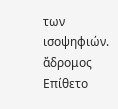των ισοψηφιών.
ἄδρομος
Επίθετο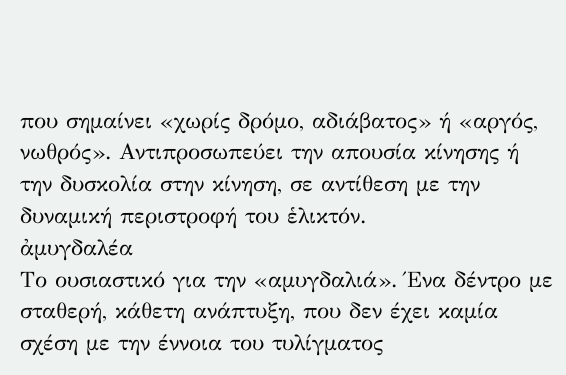που σημαίνει «χωρίς δρόμο, αδιάβατος» ή «αργός, νωθρός». Αντιπροσωπεύει την απουσία κίνησης ή την δυσκολία στην κίνηση, σε αντίθεση με την δυναμική περιστροφή του ἑλικτόν.
ἀμυγδαλέα
Το ουσιαστικό για την «αμυγδαλιά». Ένα δέντρο με σταθερή, κάθετη ανάπτυξη, που δεν έχει καμία σχέση με την έννοια του τυλίγματος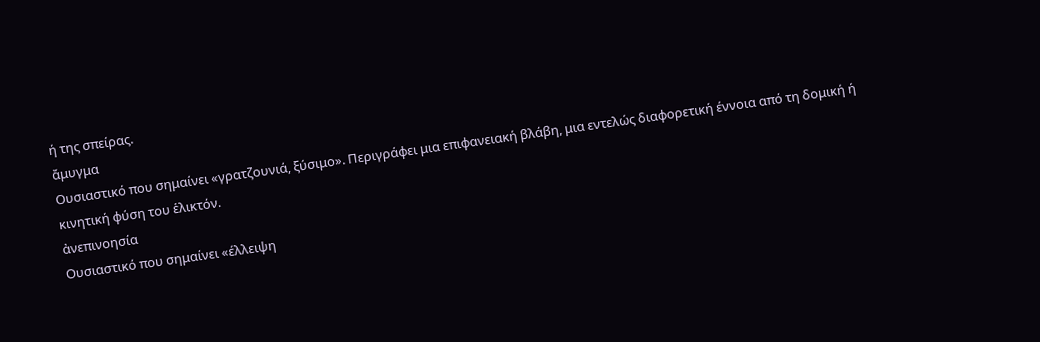ή της σπείρας.
ἄμυγμα
Ουσιαστικό που σημαίνει «γρατζουνιά, ξύσιμο». Περιγράφει μια επιφανειακή βλάβη, μια εντελώς διαφορετική έννοια από τη δομική ή κινητική φύση του ἑλικτόν.
ἀνεπινοησία
Ουσιαστικό που σημαίνει «έλλειψη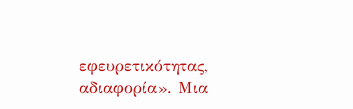εφευρετικότητας, αδιαφορία». Μια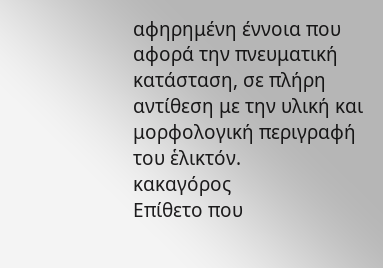αφηρημένη έννοια που αφορά την πνευματική κατάσταση, σε πλήρη αντίθεση με την υλική και μορφολογική περιγραφή του ἑλικτόν.
κακαγόρος
Επίθετο που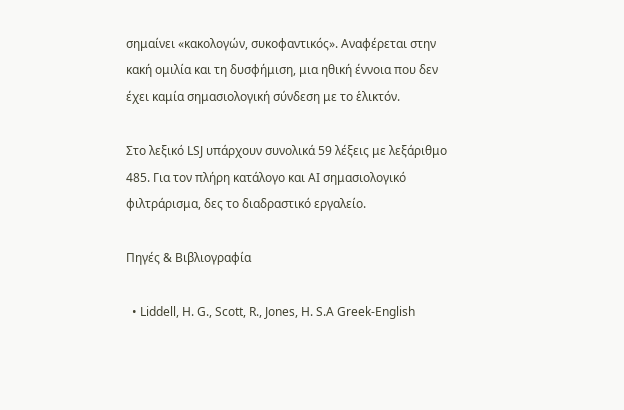σημαίνει «κακολογών, συκοφαντικός». Αναφέρεται στην κακή ομιλία και τη δυσφήμιση, μια ηθική έννοια που δεν έχει καμία σημασιολογική σύνδεση με το ἑλικτόν.

Στο λεξικό LSJ υπάρχουν συνολικά 59 λέξεις με λεξάριθμο 485. Για τον πλήρη κατάλογο και AI σημασιολογικό φιλτράρισμα, δες το διαδραστικό εργαλείο.

Πηγές & Βιβλιογραφία

  • Liddell, H. G., Scott, R., Jones, H. S.A Greek-English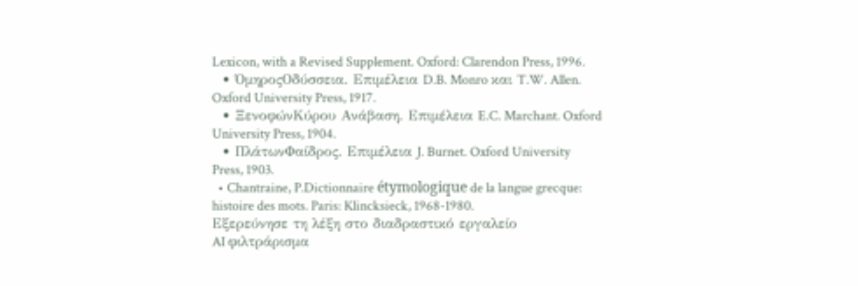Lexicon, with a Revised Supplement. Oxford: Clarendon Press, 1996.
  • ΌμηροςΟδύσσεια. Επιμέλεια D.B. Monro και T.W. Allen. Oxford University Press, 1917.
  • ΞενοφώνΚύρου Ανάβαση. Επιμέλεια E.C. Marchant. Oxford University Press, 1904.
  • ΠλάτωνΦαίδρος. Επιμέλεια J. Burnet. Oxford University Press, 1903.
  • Chantraine, P.Dictionnaire étymologique de la langue grecque: histoire des mots. Paris: Klincksieck, 1968-1980.
Εξερεύνησε τη λέξη στο διαδραστικό εργαλείο
AI φιλτράρισμα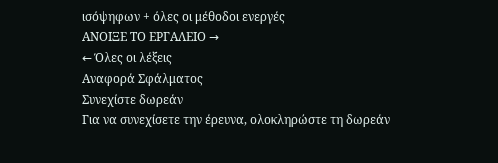ισόψηφων + όλες οι μέθοδοι ενεργές
ΑΝΟΙΞΕ ΤΟ ΕΡΓΑΛΕΙΟ →
← Όλες οι λέξεις
Αναφορά Σφάλματος
Συνεχίστε δωρεάν
Για να συνεχίσετε την έρευνα, ολοκληρώστε τη δωρεάν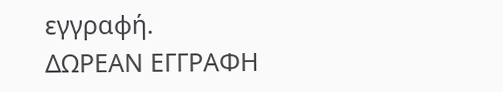εγγραφή.
ΔΩΡΕΑΝ ΕΓΓΡΑΦΗ